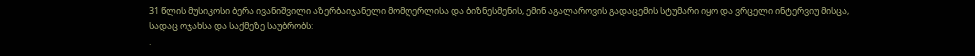31 წლის მუსიკოსი ბერა ივანიშვილი აზერბაიჯანელი მომღერლისა და ბიზნესმენის, ემინ აგალაროვის გადაცემის სტუმარი იყო და ვრცელი ინტერვიუ მისცა, სადაც ოჯახსა და საქმეზე საუბრობს:
.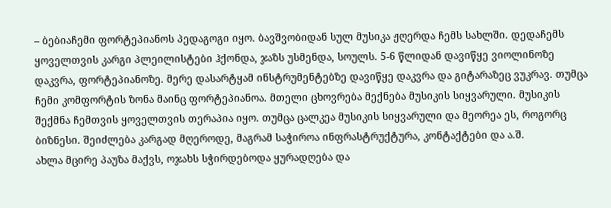– ბებიაჩემი ფორტეპიანოს პედაგოგი იყო. ბავშვობიდან სულ მუსიკა ჟღერდა ჩემს სახლში. დედაჩემს ყოველთვის კარგი პლეილისტები ჰქონდა, ჯაზს უსმენდა, სოულს. 5-6 წლიდან დავიწყე ვიოლინოზე დაკვრა, ფორტეპიანოზე. მერე დასარტყამ ინსტრუმენტებზე დავიწყე დაკვრა და გიტარაზეც ვუკრავ. თუმცა ჩემი კომფორტის ზონა მაინც ფორტეპიანოა. მთელი ცხოვრება მექნება მუსიკის სიყვარული. მუსიკის შექმნა ჩემთვის ყოველთვის თერაპია იყო. თუმცა ცალკეა მუსიკის სიყვარული და მეორეა ეს, როგორც ბიზნესი. შეიძლება კარგად მღეროდე, მაგრამ საჭიროა ინფრასტრუქტურა, კონტაქტები და ა.შ.
ახლა მცირე პაუზა მაქვს, ოჯახს სჭირდებოდა ყურადღება და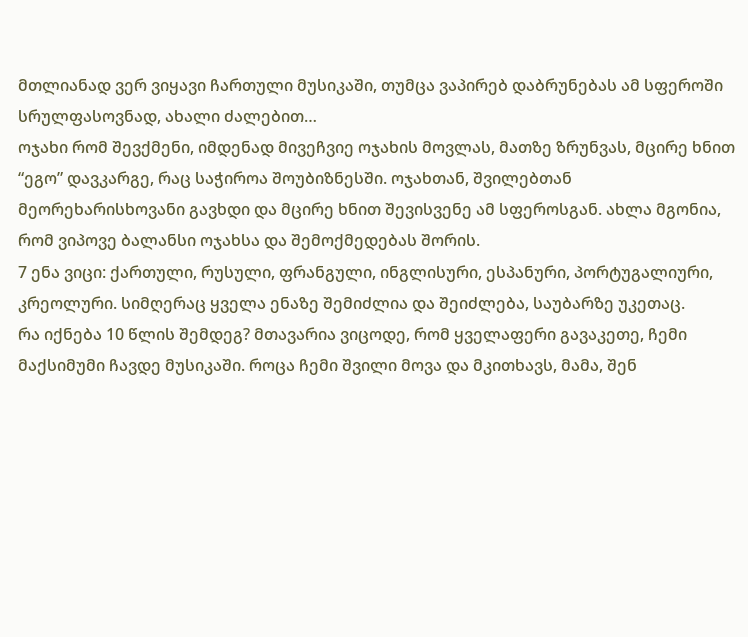მთლიანად ვერ ვიყავი ჩართული მუსიკაში, თუმცა ვაპირებ დაბრუნებას ამ სფეროში სრულფასოვნად, ახალი ძალებით…
ოჯახი რომ შევქმენი, იმდენად მივეჩვიე ოჯახის მოვლას, მათზე ზრუნვას, მცირე ხნით “ეგო” დავკარგე, რაც საჭიროა შოუბიზნესში. ოჯახთან, შვილებთან მეორეხარისხოვანი გავხდი და მცირე ხნით შევისვენე ამ სფეროსგან. ახლა მგონია, რომ ვიპოვე ბალანსი ოჯახსა და შემოქმედებას შორის.
7 ენა ვიცი: ქართული, რუსული, ფრანგული, ინგლისური, ესპანური, პორტუგალიური, კრეოლური. სიმღერაც ყველა ენაზე შემიძლია და შეიძლება, საუბარზე უკეთაც.
რა იქნება 10 წლის შემდეგ? მთავარია ვიცოდე, რომ ყველაფერი გავაკეთე, ჩემი მაქსიმუმი ჩავდე მუსიკაში. როცა ჩემი შვილი მოვა და მკითხავს, მამა, შენ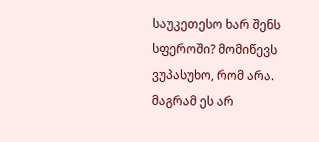საუკეთესო ხარ შენს სფეროში? მომიწევს ვუპასუხო, რომ არა. მაგრამ ეს არ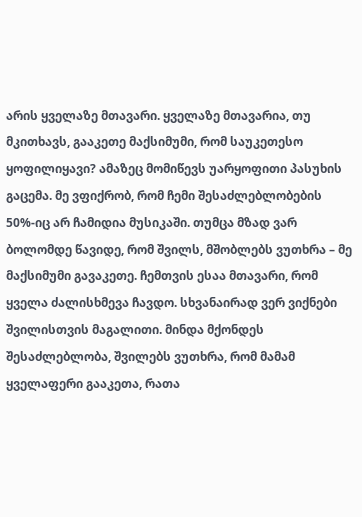არის ყველაზე მთავარი. ყველაზე მთავარია, თუ მკითხავს, გააკეთე მაქსიმუმი, რომ საუკეთესო ყოფილიყავი? ამაზეც მომიწევს უარყოფითი პასუხის გაცემა. მე ვფიქრობ, რომ ჩემი შესაძლებლობების 50%-იც არ ჩამიდია მუსიკაში. თუმცა მზად ვარ ბოლომდე წავიდე, რომ შვილს, მშობლებს ვუთხრა – მე მაქსიმუმი გავაკეთე. ჩემთვის ესაა მთავარი, რომ ყველა ძალისხმევა ჩავდო. სხვანაირად ვერ ვიქნები შვილისთვის მაგალითი. მინდა მქონდეს შესაძლებლობა, შვილებს ვუთხრა, რომ მამამ ყველაფერი გააკეთა, რათა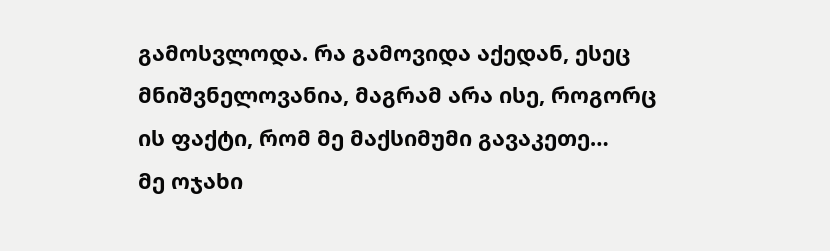გამოსვლოდა. რა გამოვიდა აქედან, ესეც მნიშვნელოვანია, მაგრამ არა ისე, როგორც ის ფაქტი, რომ მე მაქსიმუმი გავაკეთე…
მე ოჯახი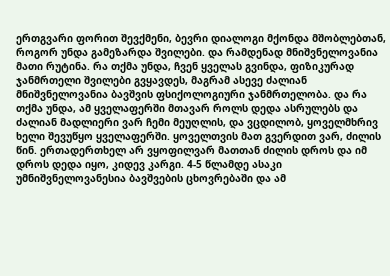ერთგვარი ფორით შევქმენი, ბევრი დიალოგი მქონდა მშობლებთან, როგორ უნდა გამეზარდა შვილები. და რამდენად მნიშვნელოვანია მათი რუტინა. რა თქმა უნდა, ჩვენ ყველას გვინდა, ფიზიკურად ჯანმრთელი შვილები გვყავდეს, მაგრამ ასევე ძალიან მნიშვნელოვანია ბავშვის ფსიქოლოგიური ჯანმრთელობა. და რა თქმა უნდა, ამ ყველაფერში მთავარ როლს დედა ასრულებს და ძალიან მადლიერი ვარ ჩემი მეუღლის, და ვცდილობ, ყოველმხრივ ხელი შევუწყო ყველაფერში. ყოველთვის მათ გვერდით ვარ, ძილის წინ. ერთადერთხელ არ ვყოფილვარ მათთან ძილის დროს და იმ დროს დედა იყო, კიდევ კარგი. 4-5 წლამდე ასაკი უმნიშვნელოვანესია ბავშვების ცხოვრებაში და ამ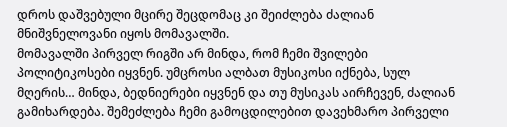დროს დაშვებული მცირე შეცდომაც კი შეიძლება ძალიან მნიშვნელოვანი იყოს მომავალში.
მომავალში პირველ რიგში არ მინდა, რომ ჩემი შვილები პოლიტიკოსები იყვნენ. უმცროსი ალბათ მუსიკოსი იქნება, სულ მღერის… მინდა, ბედნიერები იყვნენ და თუ მუსიკას აირჩევენ, ძალიან გამიხარდება. შემეძლება ჩემი გამოცდილებით დავეხმარო პირველი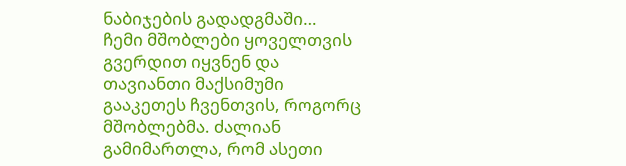ნაბიჯების გადადგმაში…
ჩემი მშობლები ყოველთვის გვერდით იყვნენ და თავიანთი მაქსიმუმი გააკეთეს ჩვენთვის, როგორც მშობლებმა. ძალიან გამიმართლა, რომ ასეთი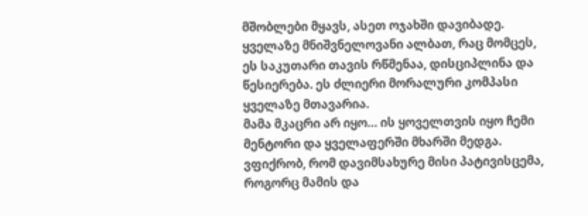მშობლები მყავს, ასეთ ოჯახში დავიბადე. ყველაზე მნიშვნელოვანი ალბათ, რაც მომცეს, ეს საკუთარი თავის რწმენაა, დისციპლინა და წესიერება. ეს ძლიერი მორალური კომპასი ყველაზე მთავარია.
მამა მკაცრი არ იყო… ის ყოველთვის იყო ჩემი მენტორი და ყველაფერში მხარში მედგა. ვფიქრობ, რომ დავიმსახურე მისი პატივისცემა, როგორც მამის და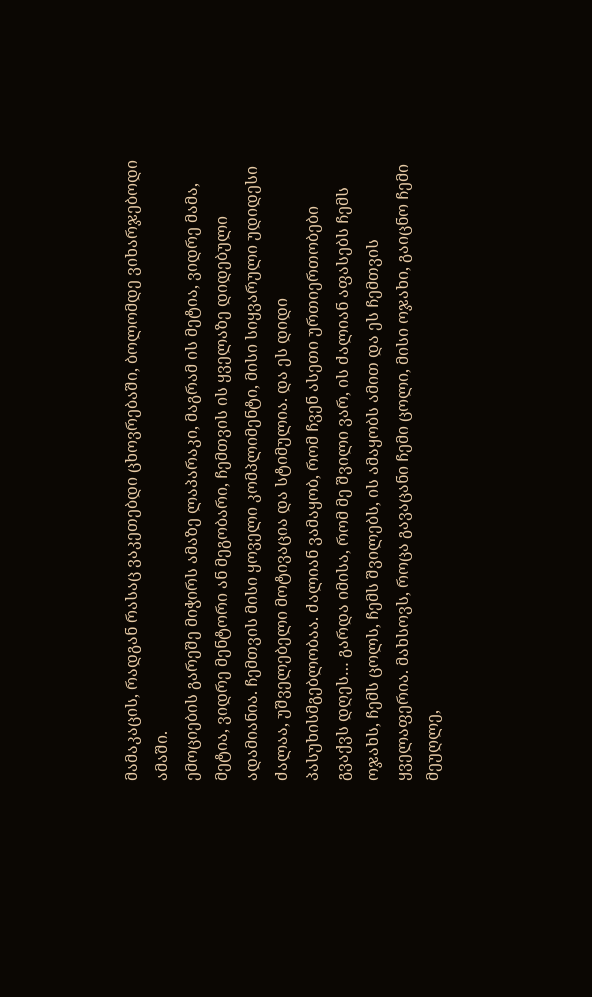მამაკაცის, რადგან რასაც ვაკეთებდი ცხოვრებაში, ბოლომდე ვიხარჯებოდი ამაში.
ემოციების გარეშე მიჭირს ამაზე ლაპარაკი, მაგრამ ის მეტია, ვიდრე მამა, მეტია, ვიდრე მენტორი ან მეგობარი, ჩემთვის ის ყველაზე დიდებული ადამიანია. ჩემთვის მისი ყოველი კომპლიმენტი, მისი სიყვარული უდიდესი ძალაა, უშველებელი მოტივაცია და სტიმულია. და ეს დიდი პასუხისმგებლობაა. ძალიან ვამაყობ, რომ ჩვენ ასეთი ურთიერთობები გვაქვს დღეს… გარდა იმისა, რომ მე შვილი ვარ, ის ძალიან აფასებს ჩემს ოჯახს, ჩემს ცოლს, ჩემს შვილებს, ის ამაყობს ამით და ეს ჩემთვის ყველაფერია. მახსოვს, როცა გავაცანი ჩემი ცოლი, მისი ოჯახი, გაიცნო ჩემი მეუღლე,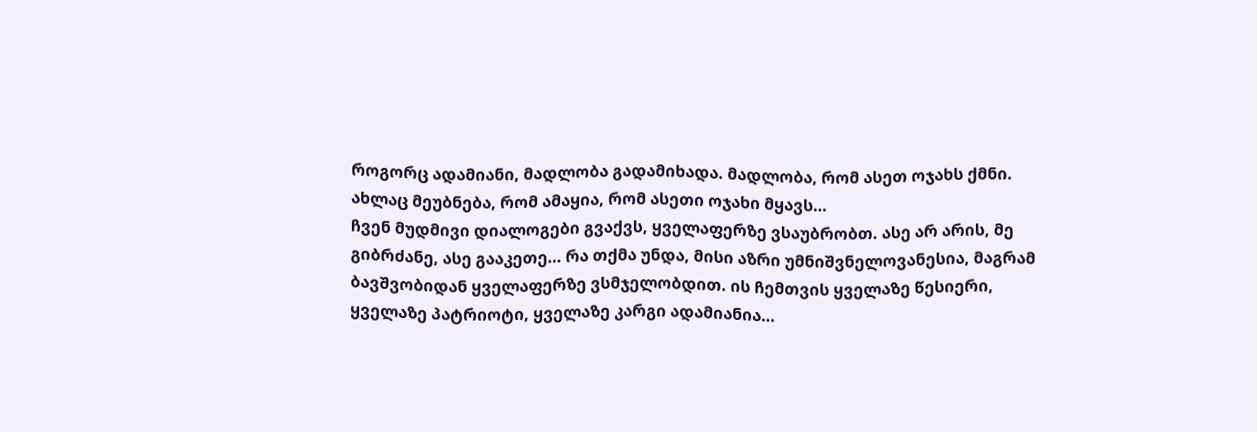როგორც ადამიანი, მადლობა გადამიხადა. მადლობა, რომ ასეთ ოჯახს ქმნი. ახლაც მეუბნება, რომ ამაყია, რომ ასეთი ოჯახი მყავს…
ჩვენ მუდმივი დიალოგები გვაქვს, ყველაფერზე ვსაუბრობთ. ასე არ არის, მე გიბრძანე, ასე გააკეთე… რა თქმა უნდა, მისი აზრი უმნიშვნელოვანესია, მაგრამ ბავშვობიდან ყველაფერზე ვსმჯელობდით. ის ჩემთვის ყველაზე წესიერი, ყველაზე პატრიოტი, ყველაზე კარგი ადამიანია…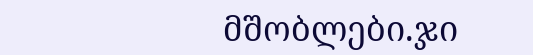მშობლები.ჯი